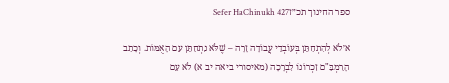ספר החינוך תכ״זSefer HaChinukh 427

א׳לֹא לְהִתְחַתֵּן בְּעוֹבְדֵי עֲבוֹדָה זָרָה – שֶׁלֹּא נִתְחַתֵּן עִם הָאֻמּוֹת. וְכָתַב הָרַמְבַּ"ם זִכְרוֹנוֹ לִבְרָכָה (מאיסורי ביאה יב א) לֹא עִם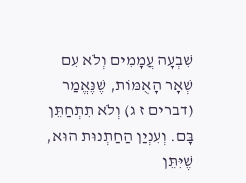שִׁבְעָה עֲמָמִים וְלֹא עִם שְׁאָר הָאֻמּוֹת, שֶׁנֶּאֱמַר (דברים ז ג) וְלֹא תִתְחַתֵּן בָּם. וְעִנְיַן הַחַתְנוּת הוּא, שֶׁיִּתֵּן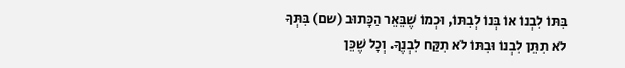בִּתּוֹ לִבְנוֹ אוֹ בְּנוֹ לְבִתּוֹ, וּכְמוֹ שֶׁבֵּאֵר הַכָּתוּב (שם) בִּתְּךָ לֹא תִתֵּן לִבְנוֹ וּבִתּוֹ לֹא תִקַּח לִבְנֶךָ. וְכָל שֶׁכֵּן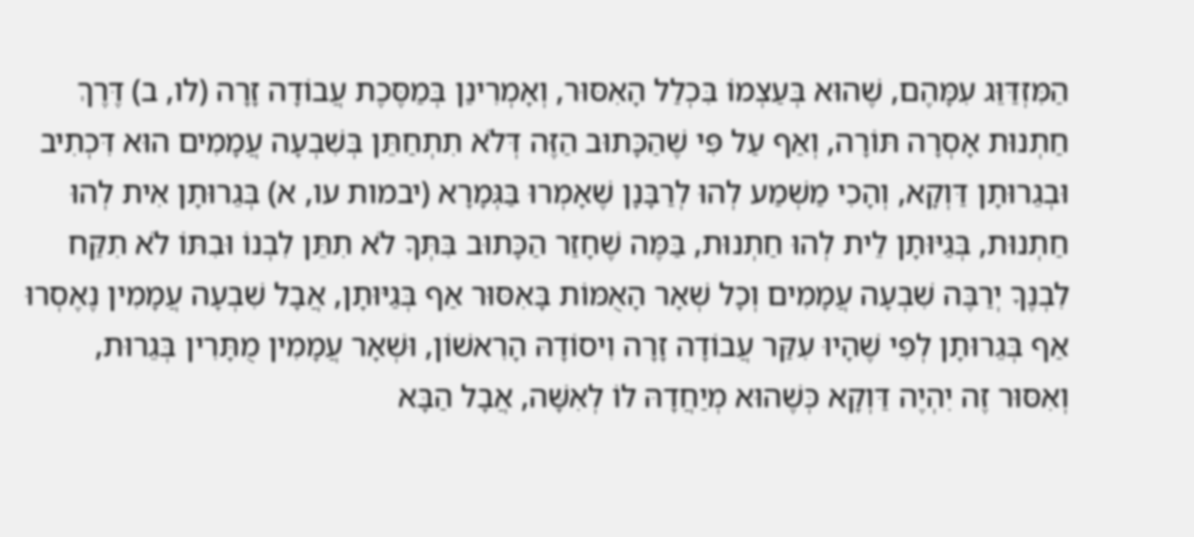הַמִּזְדַּוֵּג עִמָּהֶם, שֶׁהוּא בְּעַצְמוֹ בִּכְלַל הָאִסּוּר, וְאָמְרִינַן בְּמַסֶּכֶת עֲבוֹדָה זָרָה (לו, ב) דֶּרֶךְ חַתְנוּת אָסְרָה תּוֹרָה, וְאַף עַל פִּי שֶׁהַכָּתוּב הַזֶּה דְּלֹא תִתְחַתֵּן בְּשִׁבְעָה עֲמָמִים הוּא דִּכְתִיב וּבְגֵרוּתָן דַּוְקָא, וְהָכִי מַשְׁמַע לְהוּ לְרַבָּנָן שֶׁאָמְרוּ בַּגְּמָרָא (יבמות עו, א) בְּגֵרוּתָן אִית לְהוּ חַתְנוּת, בְּגַיּוּתָן לֵית לְהוּ חַתְנוּת, בַּמֶּה שֶׁחָזַר הַכָּתוּב בִּתְּךָ לֹא תִתֵּן לִבְנוֹ וּבִתּוֹ לֹא תִקַּח לִבְנֶךָ יְרַבֶּה שִׁבְעָה עֲמָמִים וְכָל שְׁאָר הָאֻמּוֹת בָּאִסּוּר אַף בְּגַיּוּתָן, אֲבָל שִׁבְעָה עֲמָמִין נֶאֶסְרוּ אַף בְּגֵרוּתָן לְפִי שֶׁהָיוּ עִקַּר עֲבוֹדָה זָרָה וִיסוֹדָהּ הָרִאשׁוֹן, וּשְׁאָר עֲמָמִין מֻתָּרִין בְּגֵרוּת, וְאִסּוּר זֶה יִהְיֶה דַּוְקָא כְּשֶׁהוּא מְיַחֲדָהּ לוֹ לְאִשָּׁה, אֲבָל הַבָּא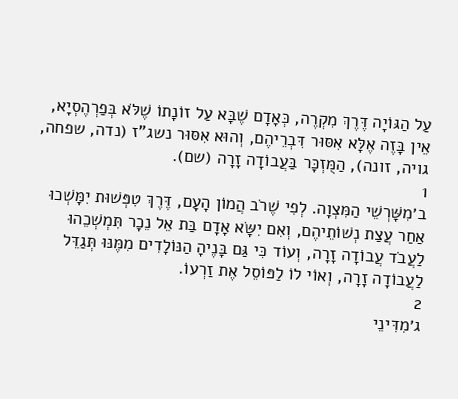עַל הַגּוֹיָה דֶּרֶךְ מִקְרֶה, כְּאָדָם שֶׁבָּא עַל זוֹנָתוֹ שֶׁלֹּא בְּפַרְהֶסְיָא, אֵין בָּזֶה אֶלָּא אִסּוּר דִּבְרֵיהֶם, וְהוּא אִסּוּר נשג"ז (נדה, שפחה, גויה, זונה), הַמֻּזְכָּר בַּעֲבוֹדָה זָרָה (שם).
1
ב׳מִשָּׁרְשֵׁי הַמִּצְוָה. לְפִי שֶׁרֹב הֲמוֹן הָעָם, דֶּרֶךְ טִפְּשׁוּת יִמָּשְׁכוּ אַחַר עֲצַת נְשׁוֹתֵיהֶם, וְאִם יִשָּׂא אָדָם בַּת אֵל נֵכָר תִּמְשְׁכֵהוּ לַעֲבֹד עֲבוֹדָה זָרָה, וְעוֹד כִּי גַּם בָּנֶיהָ הַנּוֹלָדִים מִמֶּנּוּ תְּגַדֵּל לַעֲבוֹדָה זָרָה, וְאוֹי לוֹ לַפּוֹסֵל אֶת זַרְעוֹ.
2
ג׳מִדִּינֵי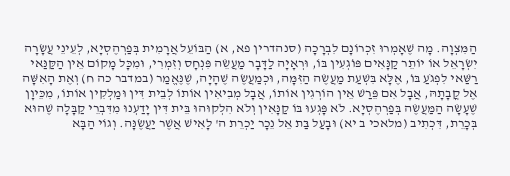הַמִּצְוָה. מָה שֶׁאָמְרוּ זִכְרוֹנָם לִבְרָכָה (סנהדרין פא, א) הַבּוֹעֵל אֲרָמִית בְּפַרְהֶסְיָא, לְעֵינֵי עֲשָׂרָה יִשְׂרָאֵל אוֹ יוֹתֵר קַנָּאִים פּוֹגְעִין בּוֹ, וּרְאָיָה לַדָּבָר מַעֲשֵׂה פִּנְחָס וְזִמְרִי, וּמִכָּל מָקוֹם אֵין הַקַּנַּאי רַשַּׁאי לִפְגֹעַ בּוֹ, אֶלָּא בִּשְׁעַת מַעֲשֶׂה הַזִּמָּה, וּכְמַעֲשֶׂה שֶׁהָיָה, שֶׁנֶּאֱמַר (במדבר כה ח) וְאֶת הָאִשָּׁה אֶל קֳבָתָהּ, אֲבָל אִם פֵּרַשׁ אֵין הוֹרְגִין אוֹתוֹ, אֲבָל מְבִיאִין אוֹתוֹ לְבֵית דִּין וּמַלְקִין אוֹתוֹ, מִכֵּיוָן שֶׁעָשָׂה הַמַּעֲשֶׂה בְּפַרְהֶסְיָא. לֹא פָּגְעוּ בּוֹ קַנָּאִין וְלֹא הִלְקוּהוּ בֵּית דִּין יָדַעְנוּ מִדִּבְרֵי קַבָּלָה שֶׁהוּא בְּכָרֵת, דִּכְתִיב (מלאכי ב יא) וּבָעַל בַּת אֵל נֵכָר יַכְרֵת ה' לָאִישׁ אֲשֶׁר יַעֲשֶׂנָּה. וְגוֹי הַבָּא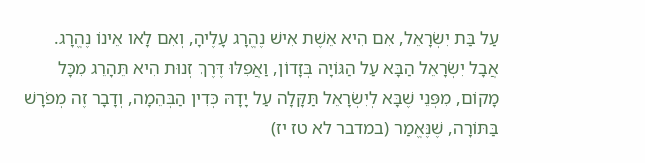עַל בַּת יִשְׂרָאֵל, אִם הִיא אֵשֶׁת אִישׁ נֶהֱרָג עָלֶיהָ, וְאִם לָאו אֵינוֹ נֶהֱרָג. אֲבָל יִשְׂרָאֵל הַבָּא עַל הַגּוֹיָה בְּזָדוֹן, וַאֲפִלּוּ דֶּרֶךְ זְנוּת הִיא תֵּהָרֵג מִכָּל מָקוֹם, מִפְּנֵי שֶׁבָּא לְיִשְׂרָאֵל תַּקָּלָה עַל יָדָהּ כְּדִין הַבְּהֵמָה, וְדָבָר זֶה מְפֹרָשׁ בַּתּוֹרָה, שֶׁנֶּאֱמַר (במדבר לא טז יז)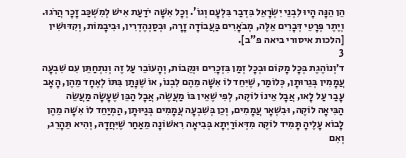הֵן הֵנָּה הָיוּ לִבְנֵי יִשְׂרָאֵל בִּדְבַר בִּלְעָם וְגוֹ'. וְכָל אִשָּׁה יֹדַעַת אִישׁ לְמִשְׁכַּב זָכָר הֲרֹגוּ. וְיֶתֶר פְּרָטֵי דְּבָרִים אֵלֶּה, מְבֹאָרִים בַּעֲבוֹדָה זָרָה, וּבְסַנְהֶדְרִין, וּבִיבָמוֹת, וְקִדּוּשִׁין [הלכות איסורי ביאה פ"ב].
3
ד׳וְנוֹהֶגֶת בְּכָל מָקוֹם וּבְכָל זְמַן בִּזְכָרִים וּנְקֵבוֹת, וְהָעוֹבֵר עַל זֶה וְנִתְחַתֵּן עִם שִׁבְעָה עֲמָמִין בְּגֵרוּתָן, כְּלוֹמַר, שֶׁיִּחֵד לוֹ אִשָּׁה מֵהֶם לִבְנוֹ, אוֹ שֶׁנָּתַן בִּתּוֹ לְאֶחָד מֵהֶן, הָאָב עָבַר עַל לָאו, אֲבָל אֵינוֹ לוֹקֶה, לְפִי שֶׁאֵין בּוֹ מַעֲשֶׂה, אֲבָל הַבֵּן שֶׁעָשָׂה מַעֲשֵׂה הַבִּיאָה לוֹקֶה, וּבִשְׁאָר עֲמָמִים, וְכֵן בְּשִׁבְעָה עֲמָמִים בְּגַיּוּתָן, הַמְיַחֵד לוֹ אִשָּׁה מֵהֶן לָבוֹא עָלֶיהָ תָּמִיד לוֹקֶה מִדְּאוֹרַיְתָא בְּבִיאָה רִאשׁוֹנָה מֵאַחַר שֶׁיִּחֲדָהּ, וְהִיא תֵּהָרֵג, וְאִם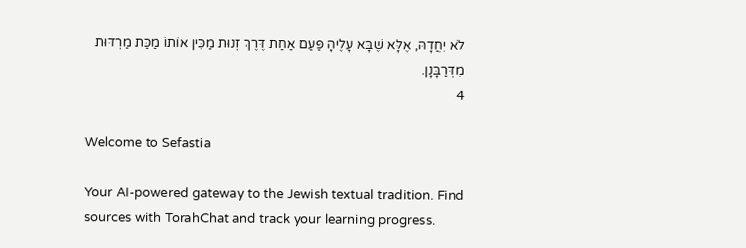לֹא יִחֲדָהּ, אֶלָּא שֶׁבָּא עָלֶיהָ פַּעַם אַחַת דֶּרֶךְ זְנוּת מַכִּין אוֹתוֹ מַכַּת מַרְדּוּת מִדְּרַבָּנָן.
4

Welcome to Sefastia

Your AI-powered gateway to the Jewish textual tradition. Find sources with TorahChat and track your learning progress.